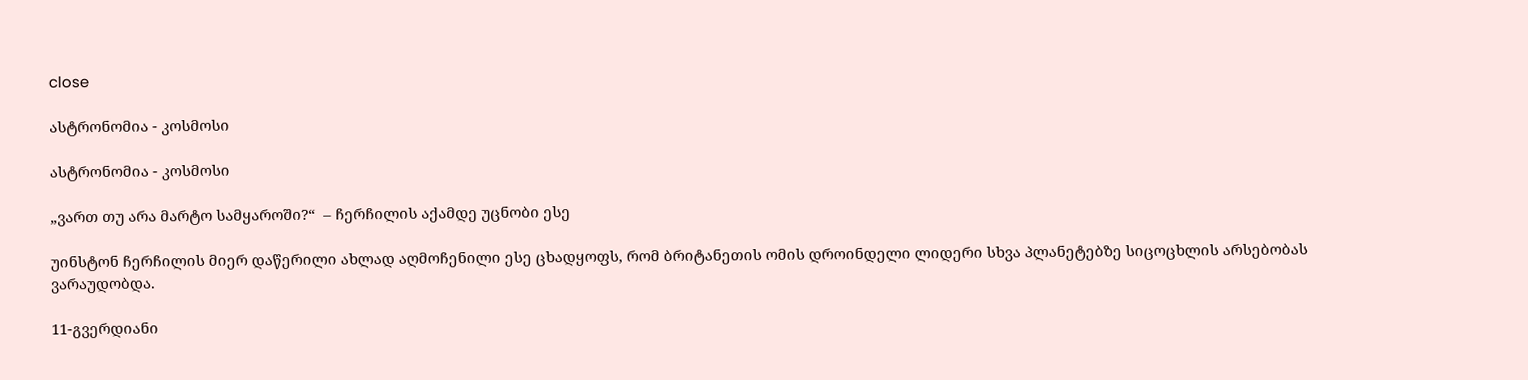close

ასტრონომია - კოსმოსი

ასტრონომია - კოსმოსი

„ვართ თუ არა მარტო სამყაროში?“  – ჩერჩილის აქამდე უცნობი ესე

უინსტონ ჩერჩილის მიერ დაწერილი ახლად აღმოჩენილი ესე ცხადყოფს, რომ ბრიტანეთის ომის დროინდელი ლიდერი სხვა პლანეტებზე სიცოცხლის არსებობას ვარაუდობდა.

11-გვერდიანი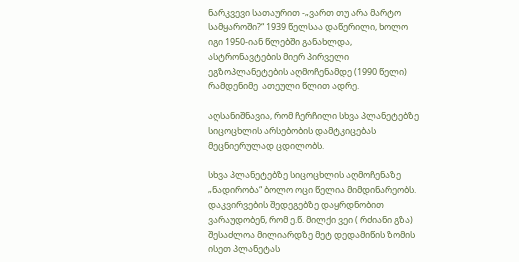ნარკვევი სათაურით -„ვართ თუ არა მარტო სამყაროში?“ 1939 წელსაა დაწერილი, ხოლო იგი 1950-იან წლებში განახლდა, ასტრონავტების მიერ პირველი ეგზოპლანეტების აღმოჩენამდე (1990 წელი) რამდენიმე  ათეული წლით ადრე.

აღსანიშნავია, რომ ჩერჩილი სხვა პლანეტებზე სიცოცხლის არსებობის დამტკიცებას მეცნიერულად ცდილობს.

სხვა პლანეტებზე სიცოცხლის აღმოჩენაზე „ნადირობა“ ბოლო ოცი წელია მიმდინარეობს. დაკვირვების შედეგებზე დაყრდნობით ვარაუდობენ, რომ ე.წ. მილქი ვეი ( რძიანი გზა)  შესაძლოა მილიარდზე მეტ დედამიწის ზომის  ისეთ პლანეტას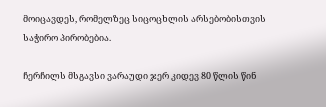მოიცავდეს, რომელზეც სიცოცხლის არსებობისთვის საჭირო პირობებია.

ჩერჩილს მსგავსი ვარაუდი ჯერ კიდევ 80 წლის წინ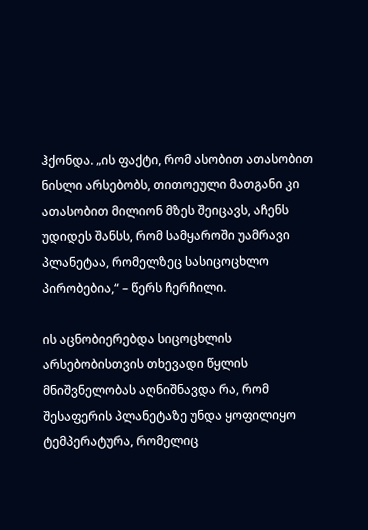ჰქონდა. „ის ფაქტი, რომ ასობით ათასობით ნისლი არსებობს, თითოეული მათგანი კი ათასობით მილიონ მზეს შეიცავს, აჩენს უდიდეს შანსს, რომ სამყაროში უამრავი პლანეტაა, რომელზეც სასიცოცხლო პირობებია,“ – წერს ჩერჩილი.

ის აცნობიერებდა სიცოცხლის არსებობისთვის თხევადი წყლის მნიშვნელობას აღნიშნავდა რა, რომ შესაფერის პლანეტაზე უნდა ყოფილიყო ტემპერატურა, რომელიც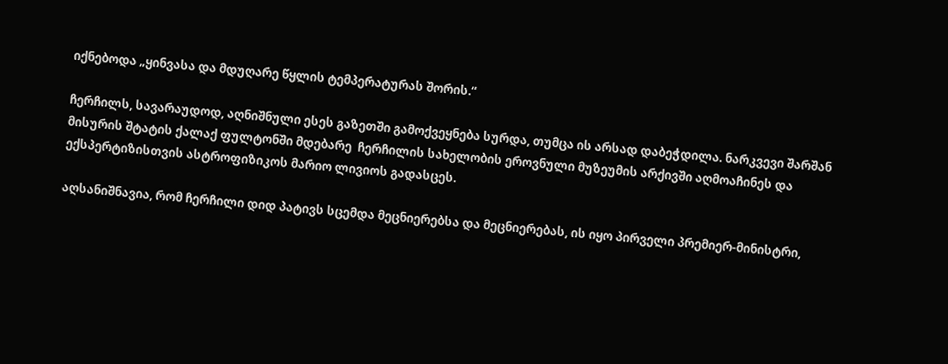იქნებოდა „ყინვასა და მდუღარე წყლის ტემპერატურას შორის.“

ჩერჩილს, სავარაუდოდ, აღნიშნული ესეს გაზეთში გამოქვეყნება სურდა, თუმცა ის არსად დაბეჭდილა. ნარკვევი შარშან მისურის შტატის ქალაქ ფულტონში მდებარე  ჩერჩილის სახელობის ეროვნული მუზეუმის არქივში აღმოაჩინეს და ექსპერტიზისთვის ასტროფიზიკოს მარიო ლივიოს გადასცეს.

აღსანიშნავია, რომ ჩერჩილი დიდ პატივს სცემდა მეცნიერებსა და მეცნიერებას, ის იყო პირველი პრემიერ-მინისტრი,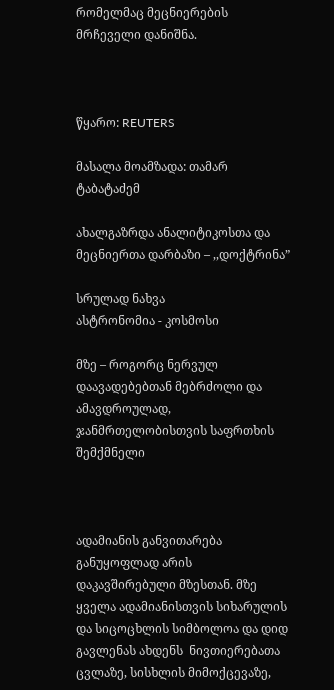რომელმაც მეცნიერების მრჩეველი დანიშნა.



წყარო: REUTERS

მასალა მოამზადა: თამარ ტაბატაძემ

ახალგაზრდა ანალიტიკოსთა და მეცნიერთა დარბაზი – ,,დოქტრინა”

სრულად ნახვა
ასტრონომია - კოსმოსი

მზე – როგორც ნერვულ დაავადებებთან მებრძოლი და ამავდროულად, ჯანმრთელობისთვის საფრთხის შემქმნელი



ადამიანის განვითარება განუყოფლად არის დაკავშირებული მზესთან. მზე ყველა ადამიანისთვის სიხარულის და სიცოცხლის სიმბოლოა და დიდ გავლენას ახდენს  ნივთიერებათა ცვლაზე, სისხლის მიმოქცევაზე,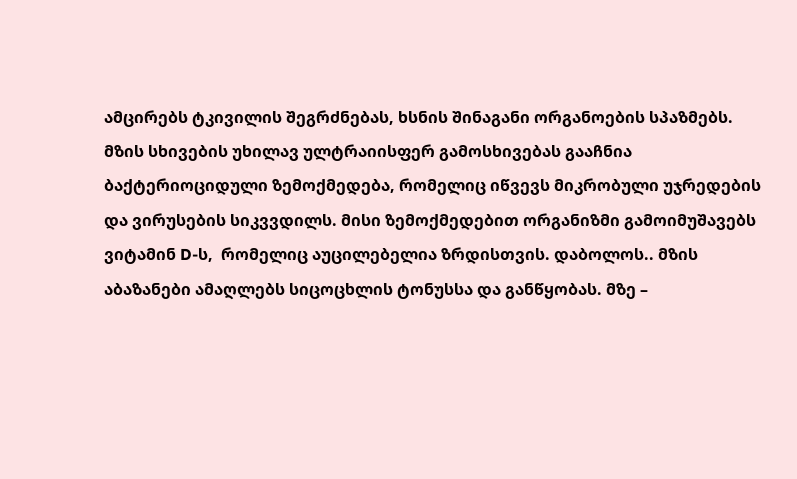ამცირებს ტკივილის შეგრძნებას, ხსნის შინაგანი ორგანოების სპაზმებს. მზის სხივების უხილავ ულტრაიისფერ გამოსხივებას გააჩნია ბაქტერიოციდული ზემოქმედება, რომელიც იწვევს მიკრობული უჯრედების და ვირუსების სიკვვდილს. მისი ზემოქმედებით ორგანიზმი გამოიმუშავებს ვიტამინ D-ს,  რომელიც აუცილებელია ზრდისთვის. დაბოლოს.. მზის აბაზანები ამაღლებს სიცოცხლის ტონუსსა და განწყობას. მზე –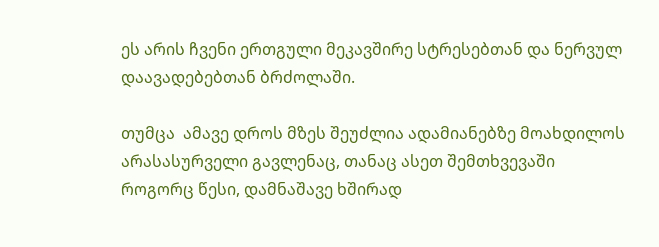ეს არის ჩვენი ერთგული მეკავშირე სტრესებთან და ნერვულ დაავადებებთან ბრძოლაში.

თუმცა  ამავე დროს მზეს შეუძლია ადამიანებზე მოახდილოს არასასურველი გავლენაც, თანაც ასეთ შემთხვევაში როგორც წესი, დამნაშავე ხშირად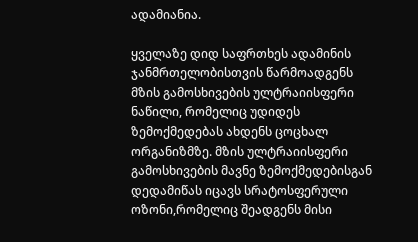ადამიანია.

ყველაზე დიდ საფრთხეს ადამინის ჯანმრთელობისთვის წარმოადგენს მზის გამოსხივების ულტრაიისფერი ნაწილი, რომელიც უდიდეს ზემოქმედებას ახდენს ცოცხალ ორგანიზმზე. მზის ულტრაიისფერი  გამოსხივების მავნე ზემოქმედებისგან  დედამიწას იცავს სრატოსფერული ოზონი,რომელიც შეადგენს მისი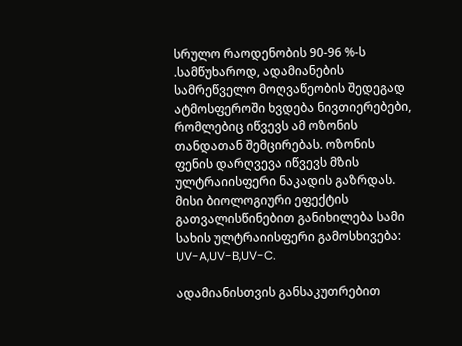სრულო რაოდენობის 90-96 %-ს .სამწუხაროდ, ადამიანების სამრეწველო მოღვაწეობის შედეგად ატმოსფეროში ხვდება ნივთიერებები, რომლებიც იწვევს ამ ოზონის თანდათან შემცირებას. ოზონის ფენის დარღვევა იწვევს მზის ულტრაიისფერი ნაკადის გაზრდას. მისი ბიოლოგიური ეფექტის გათვალისწინებით განიხილება სამი სახის ულტრაიისფერი გამოსხივება: UV-A,UV-B,UV-C.

ადამიანისთვის განსაკუთრებით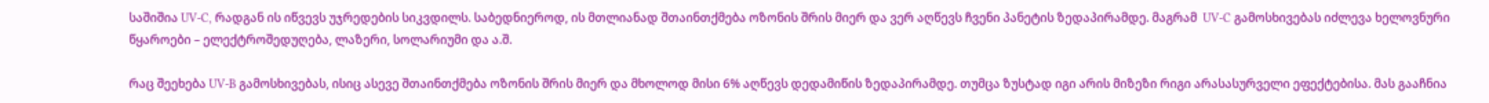საშიშია UV-C, რადგან ის იწვევს უჯრედების სიკვდილს. საბედნიეროდ, ის მთლიანად შთაინთქმება ოზონის შრის მიერ და ვერ აღწევს ჩვენი პანეტის ზედაპირამდე. მაგრამ  UV-C გამოსხივებას იძლევა ხელოვნური წყაროები – ელექტროშედუღება, ლაზერი, სოლარიუმი და ა.შ.

რაც შეეხება UV-B გამოსხივებას, ისიც ასევე შთაინთქმება ოზონის შრის მიერ და მხოლოდ მისი 6% აღწევს დედამიწის ზედაპირამდე. თუმცა ზუსტად იგი არის მიზეზი რიგი არასასურველი ეფექტებისა. მას გააჩნია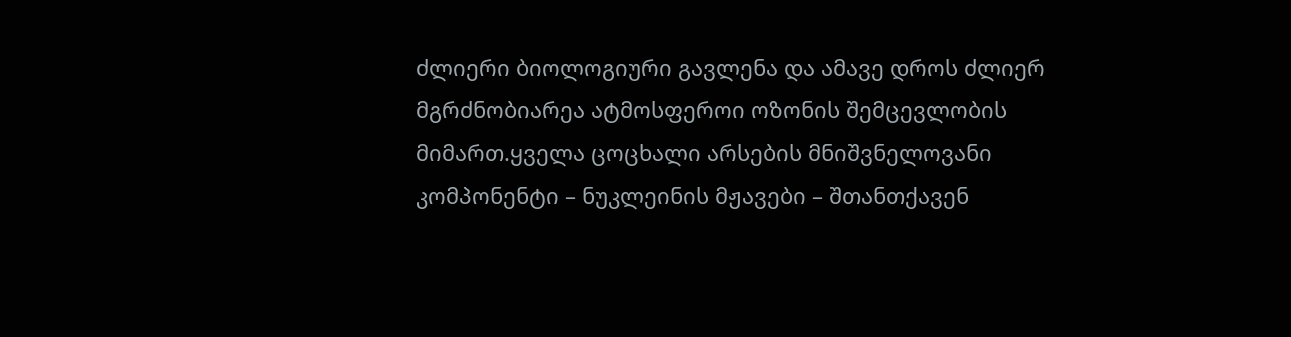ძლიერი ბიოლოგიური გავლენა და ამავე დროს ძლიერ მგრძნობიარეა ატმოსფეროი ოზონის შემცევლობის მიმართ.ყველა ცოცხალი არსების მნიშვნელოვანი კომპონენტი – ნუკლეინის მჟავები – შთანთქავენ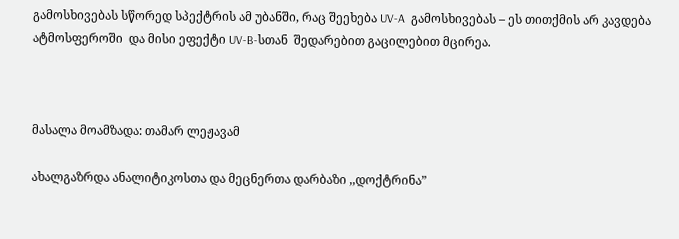გამოსხივებას სწორედ სპექტრის ამ უბანში, რაც შეეხება UV-A  გამოსხივებას – ეს თითქმის არ კავდება ატმოსფეროში  და მისი ეფექტი UV-B-სთან  შედარებით გაცილებით მცირეა.



მასალა მოამზადა: თამარ ლეჟავამ

ახალგაზრდა ანალიტიკოსთა და მეცნერთა დარბაზი ,,დოქტრინა”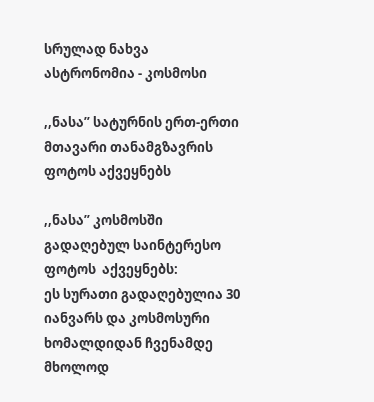სრულად ნახვა
ასტრონომია - კოსმოსი

,,ნასა” სატურნის ერთ-ერთი მთავარი თანამგზავრის ფოტოს აქვეყნებს

,,ნასა” კოსმოსში გადაღებულ საინტერესო ფოტოს  აქვეყნებს:
ეს სურათი გადაღებულია 30 იანვარს და კოსმოსური ხომალდიდან ჩვენამდე მხოლოდ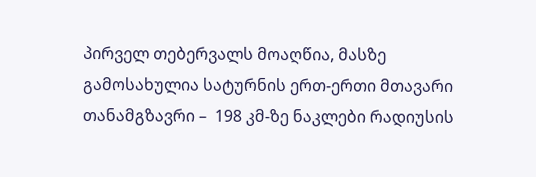პირველ თებერვალს მოაღწია, მასზე გამოსახულია სატურნის ერთ-ერთი მთავარი თანამგზავრი –  198 კმ-ზე ნაკლები რადიუსის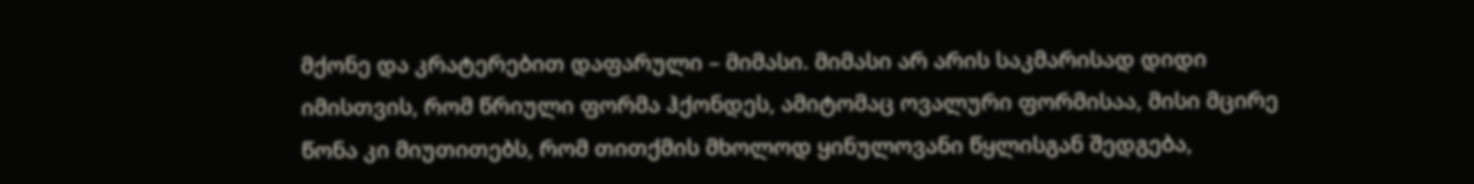მქონე და კრატერებით დაფარული – მიმასი. მიმასი არ არის საკმარისად დიდი იმისთვის, რომ წრიული ფორმა ჰქონდეს, ამიტომაც ოვალური ფორმისაა, მისი მცირე წონა კი მიუთითებს, რომ თითქმის მხოლოდ ყინულოვანი წყლისგან შედგება,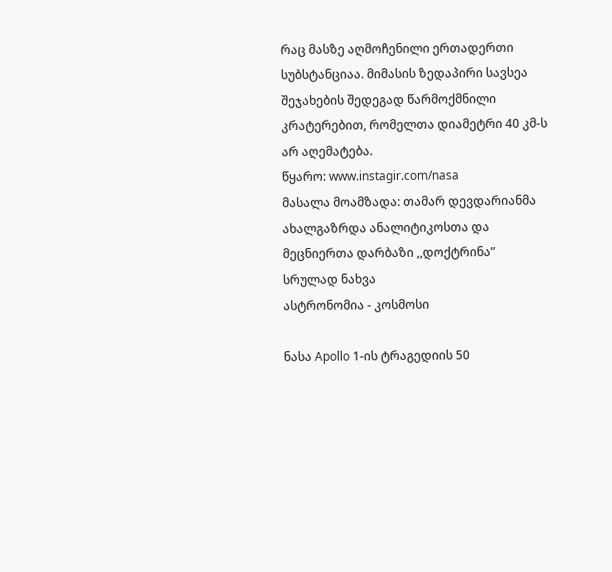რაც მასზე აღმოჩენილი ერთადერთი სუბსტანციაა. მიმასის ზედაპირი სავსეა შეჯახების შედეგად წარმოქმნილი კრატერებით, რომელთა დიამეტრი 40 კმ-ს არ აღემატება.
წყარო: www.instagir.com/nasa
მასალა მოამზადა: თამარ დევდარიანმა
ახალგაზრდა ანალიტიკოსთა და მეცნიერთა დარბაზი ,,დოქტრინა”
სრულად ნახვა
ასტრონომია - კოსმოსი

ნასა Apollo 1-ის ტრაგედიის 50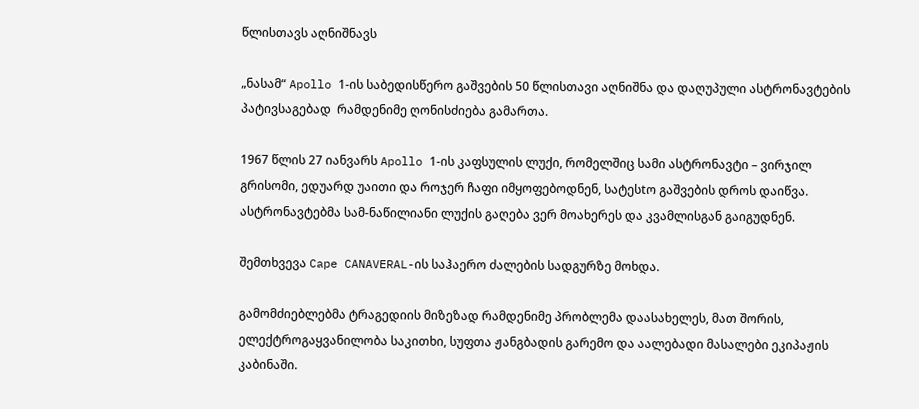წლისთავს აღნიშნავს

„ნასამ“ Apollo 1-ის საბედისწერო გაშვების 50 წლისთავი აღნიშნა და დაღუპული ასტრონავტების პატივსაგებად  რამდენიმე ღონისძიება გამართა.

1967 წლის 27 იანვარს Apollo 1-ის კაფსულის ლუქი, რომელშიც სამი ასტრონავტი – ვირჯილ გრისომი, ედუარდ უაითი და როჯერ ჩაფი იმყოფებოდნენ, სატესtო გაშვების დროს დაიწვა. ასტრონავტებმა სამ-ნაწილიანი ლუქის გაღება ვერ მოახერეს და კვამლისგან გაიგუდნენ.

შემთხვევა Cape CANAVERAL-ის საჰაერო ძალების სადგურზე მოხდა.

გამომძიებლებმა ტრაგედიის მიზეზად რამდენიმე პრობლემა დაასახელეს, მათ შორის, ელექტროგაყვანილობა საკითხი, სუფთა ჟანგბადის გარემო და აალებადი მასალები ეკიპაჟის კაბინაში.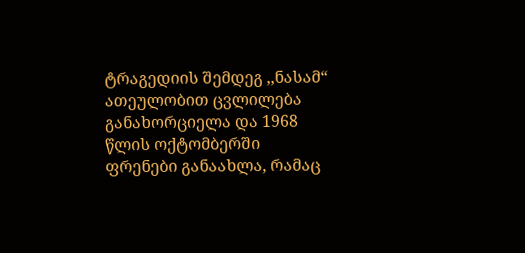ტრაგედიის შემდეგ ,,ნასამ“ ათეულობით ცვლილება განახორციელა და 1968 წლის ოქტომბერში ფრენები განაახლა, რამაც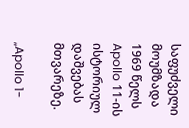საფუძველი მოუმზადა 1969 წელს Apollo 11-ის ისტორიულ დაშვებას მთვარეზე.

„Apollo 1-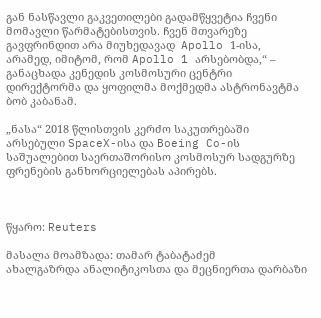გან ნასწავლი გაკვეთილები გადამწყვეტია ჩვენი მომავლი წარმატებისთვის. ჩვენ მთვარეზე გავფრინდით არა მიუხედავად  Apollo 1-ისა, არამედ, იმიტომ, რომ Apollo 1 არსებობდა,“ – განაცხადა კენედის კოსმოსური ცენტრი დირექტორმა და ყოფილმა მოქმედმა ასტრონავტმა ბობ კაბანამ.

„ნასა“ 2018 წლისთვის კერძო საკუთრებაში არსებული SpaceX-ისა და Boeing Co-ის საშუალებით საერთაშორისო კოსმოსურ სადგურზე ფრენების განხორციელებას აპირებს.



წყარო: Reuters

მასალა მოამზადა: თამარ ტაბატაძემ
ახალგაზრდა ანალიტიკოსთა და მეცნიერთა დარბაზი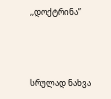,,დოქტრინა”



სრულად ნახვა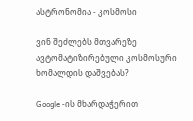ასტრონომია - კოსმოსი

ვინ შეძლებს მთვარეზე ავტომატიზირებული კოსმოსური ხომალდის დაშვებას?

Google -ის მხარდაჭერით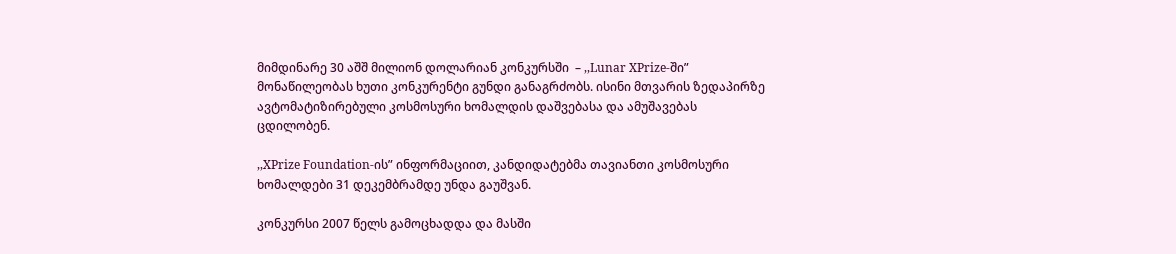მიმდინარე 30 აშშ მილიონ დოლარიან კონკურსში  – ,,Lunar XPrize-ში”  მონაწილეობას ხუთი კონკურენტი გუნდი განაგრძობს. ისინი მთვარის ზედაპირზე ავტომატიზირებული კოსმოსური ხომალდის დაშვებასა და ამუშავებას ცდილობენ.

,,XPrize Foundation-ის” ინფორმაციით, კანდიდატებმა თავიანთი კოსმოსური ხომალდები 31 დეკემბრამდე უნდა გაუშვან.

კონკურსი 2007 წელს გამოცხადდა და მასში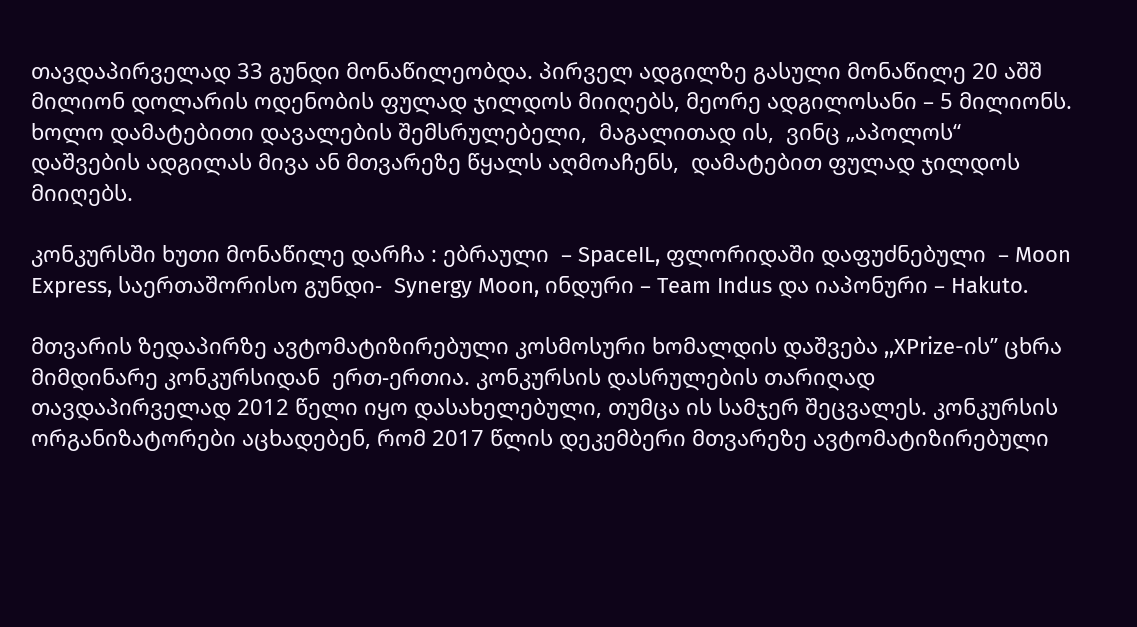თავდაპირველად 33 გუნდი მონაწილეობდა. პირველ ადგილზე გასული მონაწილე 20 აშშ მილიონ დოლარის ოდენობის ფულად ჯილდოს მიიღებს, მეორე ადგილოსანი – 5 მილიონს. ხოლო დამატებითი დავალების შემსრულებელი,  მაგალითად ის,  ვინც „აპოლოს“ დაშვების ადგილას მივა ან მთვარეზე წყალს აღმოაჩენს,  დამატებით ფულად ჯილდოს მიიღებს.

კონკურსში ხუთი მონაწილე დარჩა : ებრაული  – SpaceIL, ფლორიდაში დაფუძნებული  – Moon Express, საერთაშორისო გუნდი-  Synergy Moon, ინდური – Team Indus და იაპონური – Hakuto.

მთვარის ზედაპირზე ავტომატიზირებული კოსმოსური ხომალდის დაშვება ,,XPrize-ის” ცხრა მიმდინარე კონკურსიდან  ერთ-ერთია. კონკურსის დასრულების თარიღად თავდაპირველად 2012 წელი იყო დასახელებული, თუმცა ის სამჯერ შეცვალეს. კონკურსის ორგანიზატორები აცხადებენ, რომ 2017 წლის დეკემბერი მთვარეზე ავტომატიზირებული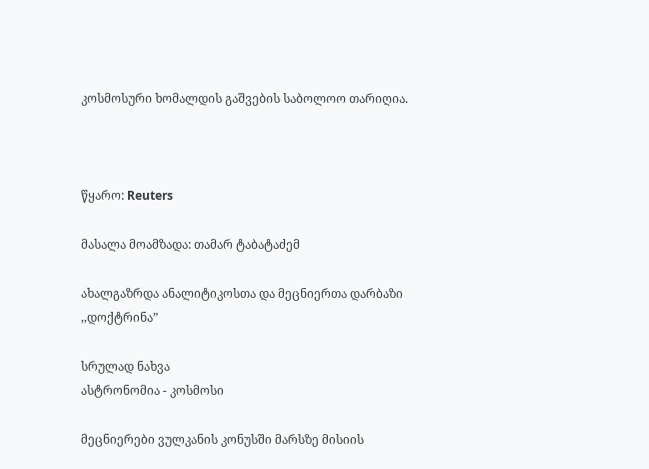კოსმოსური ხომალდის გაშვების საბოლოო თარიღია.



წყარო: Reuters

მასალა მოამზადა: თამარ ტაბატაძემ

ახალგაზრდა ანალიტიკოსთა და მეცნიერთა დარბაზი ,,დოქტრინა”

სრულად ნახვა
ასტრონომია - კოსმოსი

მეცნიერები ვულკანის კონუსში მარსზე მისიის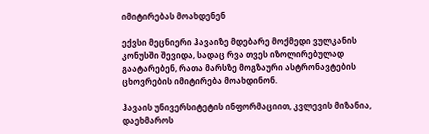იმიტირებას მოახდენენ

ექვსი მეცნიერი ჰავაიზე მდებარე მოქმედი ვულკანის კონუსში შევიდა, სადაც რვა თვეს იზოლირებულად გაატარებენ, რათა მარსზე მოგზაური ასტრონავტების ცხოვრების იმიტირება მოახდინონ.

ჰავაის უნივერსიტეტის ინფორმაციით, კვლევის მიზანია, დაეხმაროს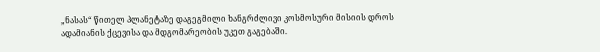„ნასას“ წითელ პლანეტაზე დაგეგმილი ხანგრძლივი კოსმოსური მისიის დროს ადამიანის ქცევისა და მდგომარეობის უკეთ გაგებაში.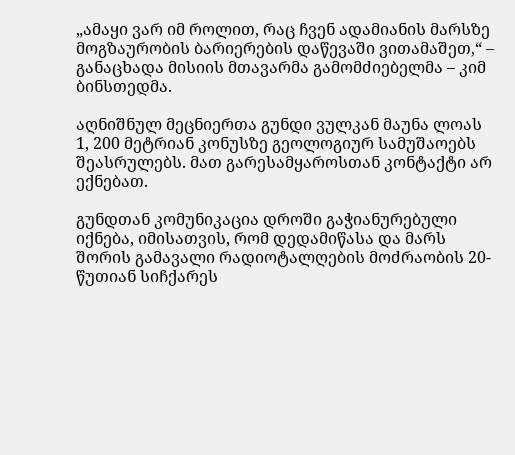„ამაყი ვარ იმ როლით, რაც ჩვენ ადამიანის მარსზე მოგზაურობის ბარიერების დაწევაში ვითამაშეთ,“ – განაცხადა მისიის მთავარმა გამომძიებელმა – კიმ ბინსთედმა.

აღნიშნულ მეცნიერთა გუნდი ვულკან მაუნა ლოას 1, 200 მეტრიან კონუსზე გეოლოგიურ სამუშაოებს შეასრულებს. მათ გარესამყაროსთან კონტაქტი არ ექნებათ.

გუნდთან კომუნიკაცია დროში გაჭიანურებული იქნება, იმისათვის, რომ დედამიწასა და მარს შორის გამავალი რადიოტალღების მოძრაობის 20-წუთიან სიჩქარეს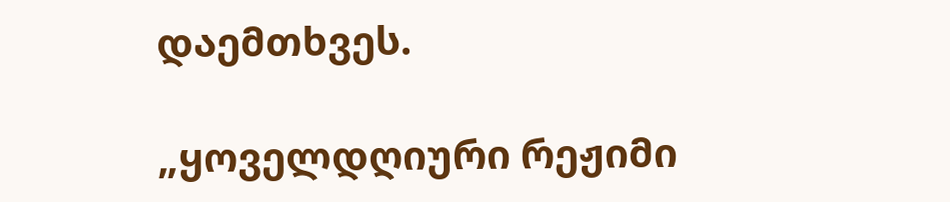დაემთხვეს.

„ყოველდღიური რეჟიმი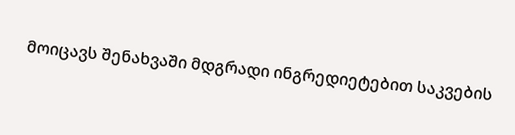მოიცავს შენახვაში მდგრადი ინგრედიეტებით საკვების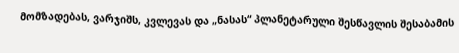მომზადებას, ვარჯიშს, კვლევას და „ნასას“ პლანეტარული შესწავლის შესაბამის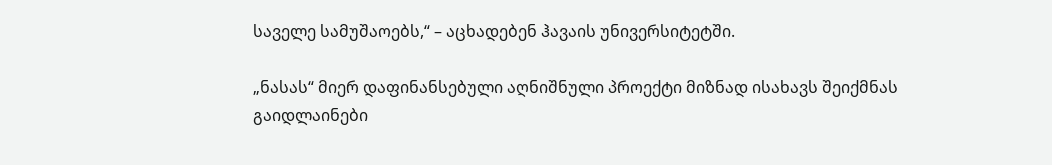საველე სამუშაოებს,“ – აცხადებენ ჰავაის უნივერსიტეტში.

„ნასას“ მიერ დაფინანსებული აღნიშნული პროექტი მიზნად ისახავს შეიქმნას გაიდლაინები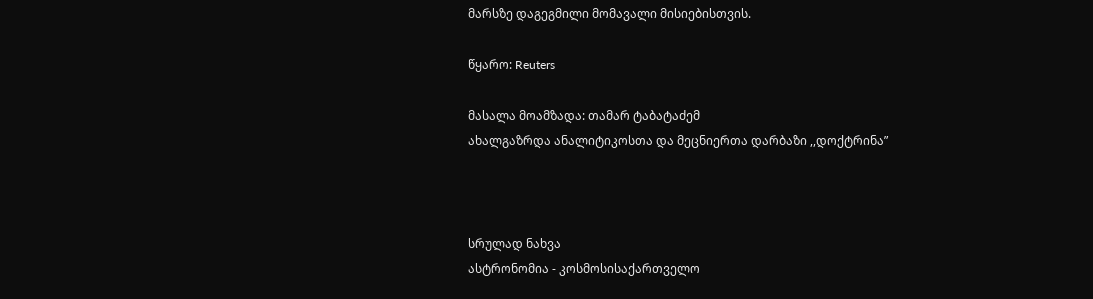მარსზე დაგეგმილი მომავალი მისიებისთვის.

წყარო: Reuters

მასალა მოამზადა: თამარ ტაბატაძემ
ახალგაზრდა ანალიტიკოსთა და მეცნიერთა დარბაზი ,,დოქტრინა”



სრულად ნახვა
ასტრონომია - კოსმოსისაქართველო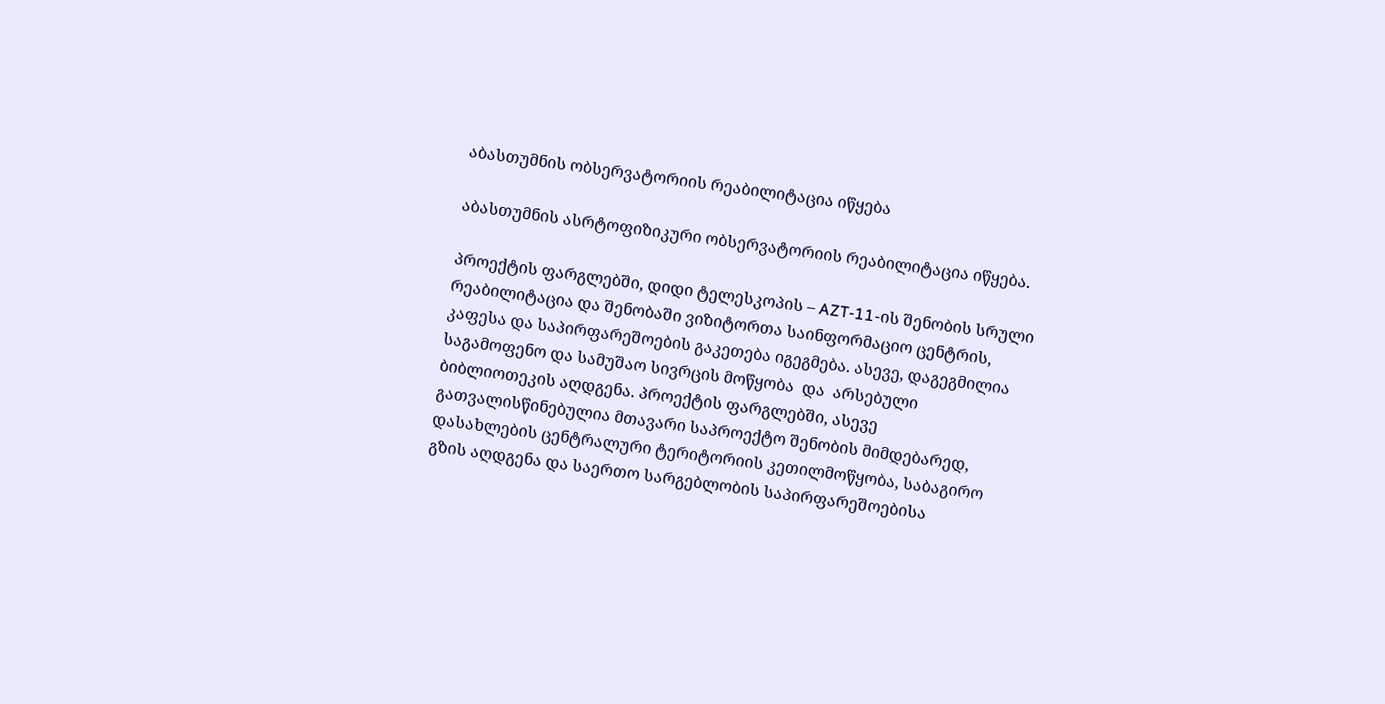აბასთუმნის ობსერვატორიის რეაბილიტაცია იწყება

აბასთუმნის ასრტოფიზიკური ობსერვატორიის რეაბილიტაცია იწყება.

პროექტის ფარგლებში, დიდი ტელესკოპის – AZT-11-ის შენობის სრული რეაბილიტაცია და შენობაში ვიზიტორთა საინფორმაციო ცენტრის, კაფესა და საპირფარეშოების გაკეთება იგეგმება. ასევე, დაგეგმილია  საგამოფენო და სამუშაო სივრცის მოწყობა  და  არსებული ბიბლიოთეკის აღდგენა. პროექტის ფარგლებში, ასევე გათვალისწინებულია მთავარი საპროექტო შენობის მიმდებარედ, დასახლების ცენტრალური ტერიტორიის კეთილმოწყობა, საბაგირო გზის აღდგენა და საერთო სარგებლობის საპირფარეშოებისა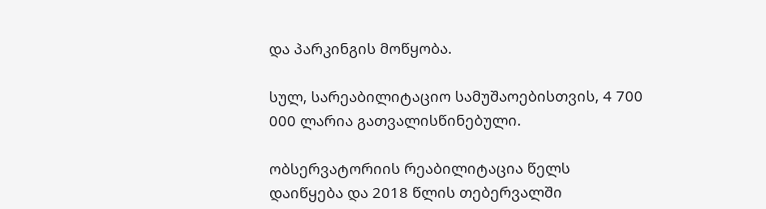და პარკინგის მოწყობა.

სულ, სარეაბილიტაციო სამუშაოებისთვის, 4 700 000 ლარია გათვალისწინებული.

ობსერვატორიის რეაბილიტაცია წელს დაიწყება და 2018 წლის თებერვალში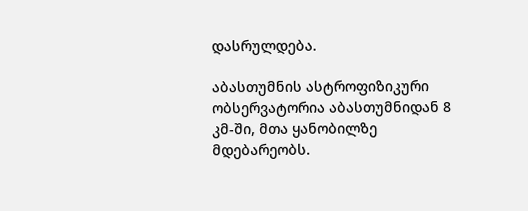დასრულდება.

აბასთუმნის ასტროფიზიკური ობსერვატორია აბასთუმნიდან 8 კმ-ში, მთა ყანობილზე მდებარეობს.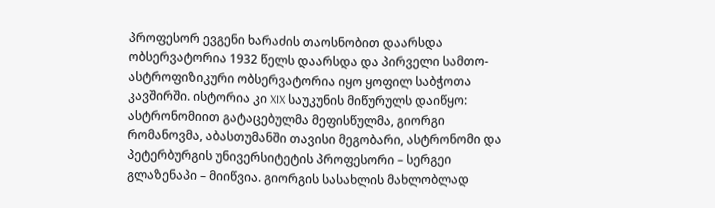პროფესორ ევგენი ხარაძის თაოსნობით დაარსდა ობსერვატორია 1932 წელს დაარსდა და პირველი სამთო-ასტროფიზიკური ობსერვატორია იყო ყოფილ საბჭოთა კავშირში. ისტორია კი XIX საუკუნის მიწურულს დაიწყო: ასტრონომიით გატაცებულმა მეფისწულმა, გიორგი რომანოვმა, აბასთუმანში თავისი მეგობარი, ასტრონომი და პეტერბურგის უნივერსიტეტის პროფესორი – სერგეი გლაზენაპი – მიიწვია. გიორგის სასახლის მახლობლად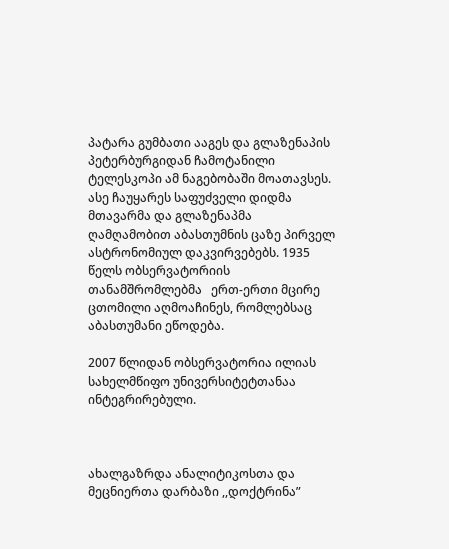პატარა გუმბათი ააგეს და გლაზენაპის პეტერბურგიდან ჩამოტანილი ტელესკოპი ამ ნაგებობაში მოათავსეს. ასე ჩაუყარეს საფუძველი დიდმა მთავარმა და გლაზენაპმა ღამღამობით აბასთუმნის ცაზე პირველ ასტრონომიულ დაკვირვებებს. 1935 წელს ობსერვატორიის თანამშრომლებმა   ერთ-ერთი მცირე ცთომილი აღმოაჩინეს, რომლებსაც  აბასთუმანი ეწოდება.

2007 წლიდან ობსერვატორია ილიას სახელმწიფო უნივერსიტეტთანაა ინტეგრირებული.



ახალგაზრდა ანალიტიკოსთა და მეცნიერთა დარბაზი ,,დოქტრინა”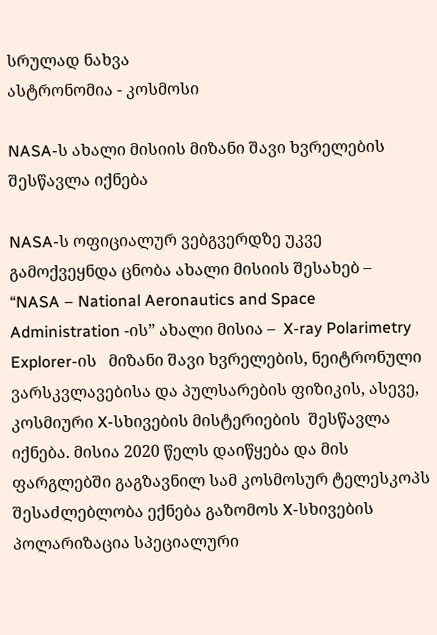სრულად ნახვა
ასტრონომია - კოსმოსი

NASA-ს ახალი მისიის მიზანი შავი ხვრელების შესწავლა იქნება

NASA-ს ოფიციალურ ვებგვერდზე უკვე გამოქვეყნდა ცნობა ახალი მისიის შესახებ –  “NASA – National Aeronautics and Space Administration -ის” ახალი მისია –  X-ray Polarimetry Explorer-ის   მიზანი შავი ხვრელების, ნეიტრონული ვარსკვლავებისა და პულსარების ფიზიკის, ასევე, კოსმიური X-სხივების მისტერიების  შესწავლა იქნება. მისია 2020 წელს დაიწყება და მის ფარგლებში გაგზავნილ სამ კოსმოსურ ტელესკოპს შესაძლებლობა ექნება გაზომოს X-სხივების პოლარიზაცია სპეციალური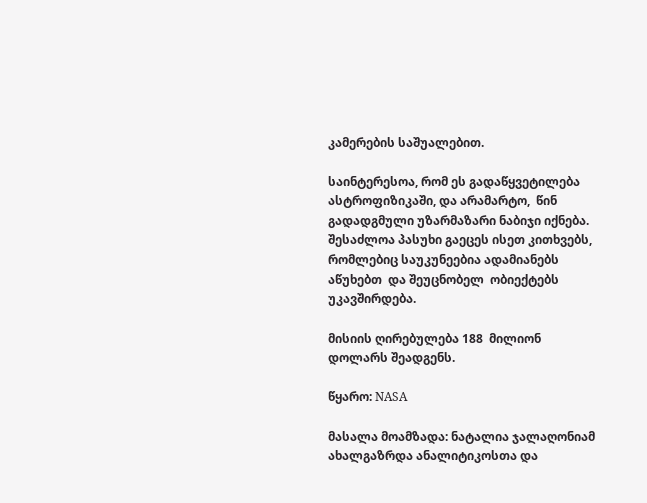კამერების საშუალებით.

საინტერესოა, რომ ეს გადაწყვეტილება ასტროფიზიკაში, და არამარტო,  წინ გადადგმული უზარმაზარი ნაბიჯი იქნება. შესაძლოა პასუხი გაეცეს ისეთ კითხვებს, რომლებიც საუკუნეებია ადამიანებს აწუხებთ  და შეუცნობელ  ობიექტებს უკავშირდება.

მისიის ღირებულება 188  მილიონ დოლარს შეადგენს.

წყარო: NASA

მასალა მოამზადა: ნატალია ჯალაღონიამ
ახალგაზრდა ანალიტიკოსთა და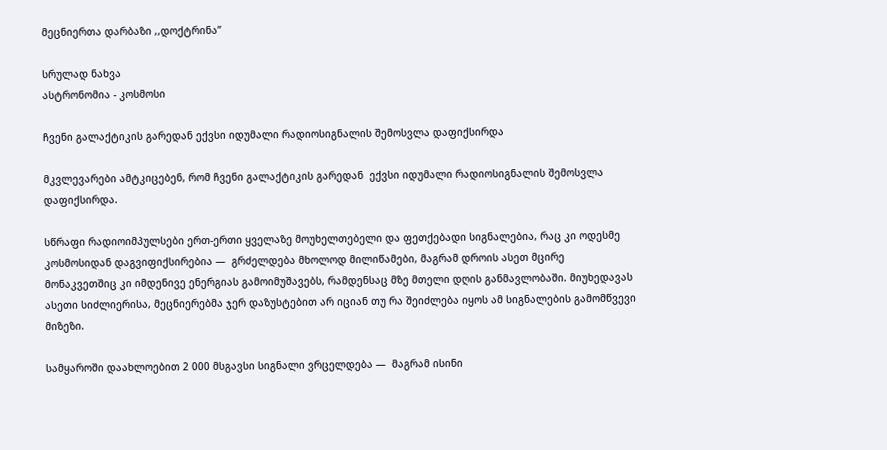მეცნიერთა დარბაზი ,,დოქტრინა”

სრულად ნახვა
ასტრონომია - კოსმოსი

ჩვენი გალაქტიკის გარედან ექვსი იდუმალი რადიოსიგნალის შემოსვლა დაფიქსირდა

მკვლევარები ამტკიცებენ, რომ ჩვენი გალაქტიკის გარედან  ექვსი იდუმალი რადიოსიგნალის შემოსვლა  დაფიქსირდა.

სწრაფი რადიოიმპულსები ერთ-ერთი ყველაზე მოუხელთებელი და ფეთქებადი სიგნალებია, რაც კი ოდესმე კოსმოსიდან დაგვიფიქსირებია —  გრძელდება მხოლოდ მილიწამები, მაგრამ დროის ასეთ მცირე მონაკვეთშიც კი იმდენივე ენერგიას გამოიმუშავებს, რამდენსაც მზე მთელი დღის განმავლობაში. მიუხედავას ასეთი სიძლიერისა, მეცნიერებმა ჯერ დაზუსტებით არ იციან თუ რა შეიძლება იყოს ამ სიგნალების გამომწვევი მიზეზი.

სამყაროში დაახლოებით 2 000 მსგავსი სიგნალი ვრცელდება —  მაგრამ ისინი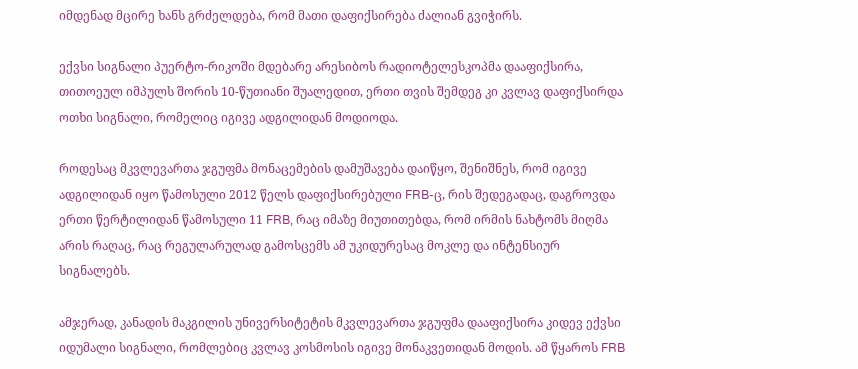იმდენად მცირე ხანს გრძელდება, რომ მათი დაფიქსირება ძალიან გვიჭირს.

ექვსი სიგნალი პუერტო-რიკოში მდებარე არესიბოს რადიოტელესკოპმა დააფიქსირა, თითოეულ იმპულს შორის 10-წუთიანი შუალედით, ერთი თვის შემდეგ კი კვლავ დაფიქსირდა ოთხი სიგნალი, რომელიც იგივე ადგილიდან მოდიოდა.

როდესაც მკვლევართა ჯგუფმა მონაცემების დამუშავება დაიწყო, შენიშნეს, რომ იგივე ადგილიდან იყო წამოსული 2012 წელს დაფიქსირებული FRB-ც, რის შედეგადაც, დაგროვდა ერთი წერტილიდან წამოსული 11 FRB, რაც იმაზე მიუთითებდა, რომ ირმის ნახტომს მიღმა არის რაღაც, რაც რეგულარულად გამოსცემს ამ უკიდურესაც მოკლე და ინტენსიურ სიგნალებს.

ამჯერად, კანადის მაკგილის უნივერსიტეტის მკვლევართა ჯგუფმა დააფიქსირა კიდევ ექვსი იდუმალი სიგნალი, რომლებიც კვლავ კოსმოსის იგივე მონაკვეთიდან მოდის. ამ წყაროს FRB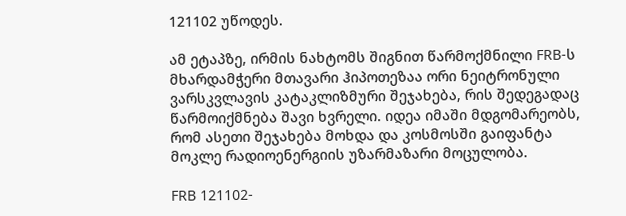121102 უწოდეს.

ამ ეტაპზე, ირმის ნახტომს შიგნით წარმოქმნილი FRB-ს მხარდამჭერი მთავარი ჰიპოთეზაა ორი ნეიტრონული ვარსკვლავის კატაკლიზმური შეჯახება, რის შედეგადაც წარმოიქმნება შავი ხვრელი. იდეა იმაში მდგომარეობს, რომ ასეთი შეჯახება მოხდა და კოსმოსში გაიფანტა მოკლე რადიოენერგიის უზარმაზარი მოცულობა.

FRB 121102-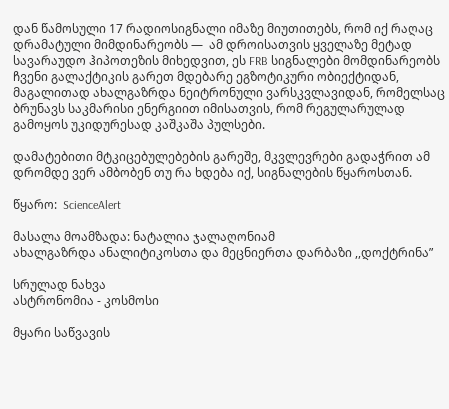დან წამოსული 17 რადიოსიგნალი იმაზე მიუთითებს, რომ იქ რაღაც დრამატული მიმდინარეობს —  ამ დროისათვის ყველაზე მეტად სავარაუდო ჰიპოთეზის მიხედვით, ეს FRB სიგნალები მომდინარეობს ჩვენი გალაქტიკის გარეთ მდებარე ეგზოტიკური ობიექტიდან, მაგალითად ახალგაზრდა ნეიტრონული ვარსკვლავიდან, რომელსაც ბრუნავს საკმარისი ენერგიით იმისათვის, რომ რეგულარულად გამოყოს უკიდურესად კაშკაშა პულსები.

დამატებითი მტკიცებულებების გარეშე, მკვლევრები გადაჭრით ამ დრომდე ვერ ამბობენ თუ რა ხდება იქ, სიგნალების წყაროსთან.

წყარო:  ScienceAlert

მასალა მოამზადა: ნატალია ჯალაღონიამ
ახალგაზრდა ანალიტიკოსთა და მეცნიერთა დარბაზი ,,დოქტრინა”

სრულად ნახვა
ასტრონომია - კოსმოსი

მყარი საწვავის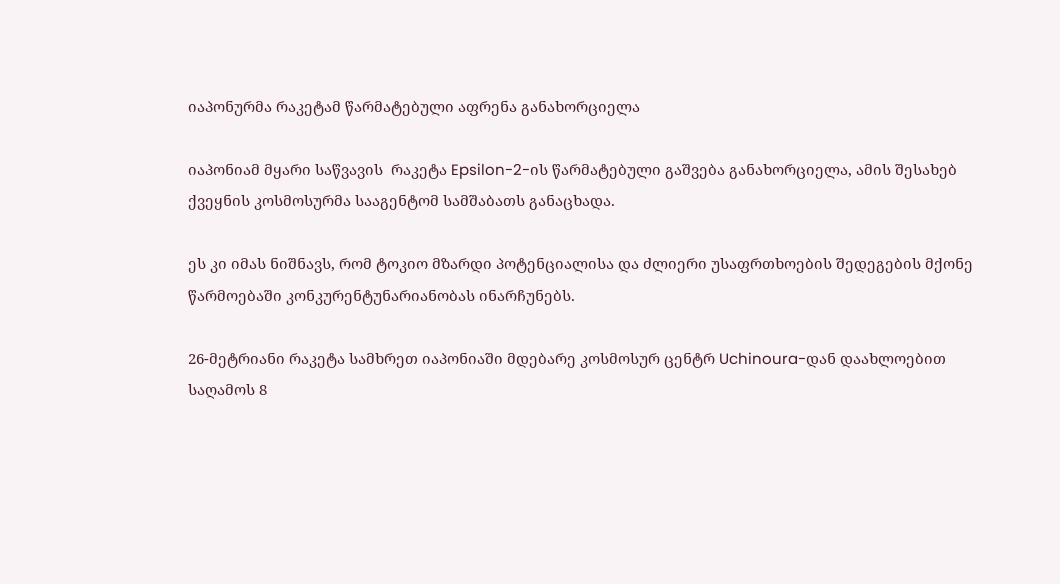იაპონურმა რაკეტამ წარმატებული აფრენა განახორციელა

იაპონიამ მყარი საწვავის  რაკეტა Epsilon-2-ის წარმატებული გაშვება განახორციელა, ამის შესახებ ქვეყნის კოსმოსურმა სააგენტომ სამშაბათს განაცხადა.

ეს კი იმას ნიშნავს, რომ ტოკიო მზარდი პოტენციალისა და ძლიერი უსაფრთხოების შედეგების მქონე წარმოებაში კონკურენტუნარიანობას ინარჩუნებს.

26-მეტრიანი რაკეტა სამხრეთ იაპონიაში მდებარე კოსმოსურ ცენტრ Uchinoura-დან დაახლოებით საღამოს 8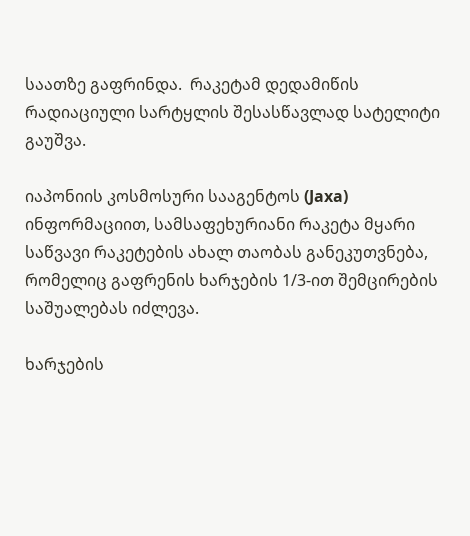საათზე გაფრინდა.  რაკეტამ დედამიწის რადიაციული სარტყლის შესასწავლად სატელიტი გაუშვა.

იაპონიის კოსმოსური სააგენტოს (Jaxa) ინფორმაციით, სამსაფეხურიანი რაკეტა მყარი საწვავი რაკეტების ახალ თაობას განეკუთვნება, რომელიც გაფრენის ხარჯების 1/3-ით შემცირების საშუალებას იძლევა.

ხარჯების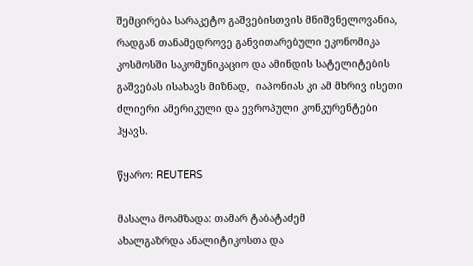შემცირება სარაკეტო გაშვებისთვის მნიშვნელოვანია, რადგან თანამედროვე განვითარებული ეკონომიკა კოსმოსში საკომუნიკაციო და ამინდის სატელიტების გაშვებას ისახავს მიზნად,  იაპონიას კი ამ მხრივ ისეთი ძლიერი ამერიკული და ევროპული კონკურენტები ჰყავს.

წყარო: REUTERS

მასალა მოამზადა: თამარ ტაბატაძემ
ახალგაზრდა ანალიტიკოსთა და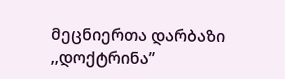მეცნიერთა დარბაზი ,,დოქტრინა”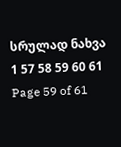სრულად ნახვა
1 57 58 59 60 61
Page 59 of 61